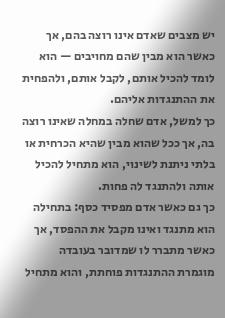יש מצבים שאדם אינו רוצה בהם, אך כאשר הוא מבין שהם מחויבים — הוא לומד להכיל אותם, לקבל אותם, ולהפחית את ההתנגדות אליהם.
כך למשל, אדם שחלה במחלה שאינו רוצה בה, אך ככל שהוא מבין שהיא הכרחית או בלתי ניתנת לשינוי, הוא מתחיל להכיל אותה ולהתנגד לה פחות.
כך גם כאשר אדם מפסיד כסף: בתחילה הוא מתנגד ואינו מקבל את ההפסד, אך כאשר מתברר לו שמדובר בעובדה מוגמרת ההתנגדות פוחתת, והוא מתחיל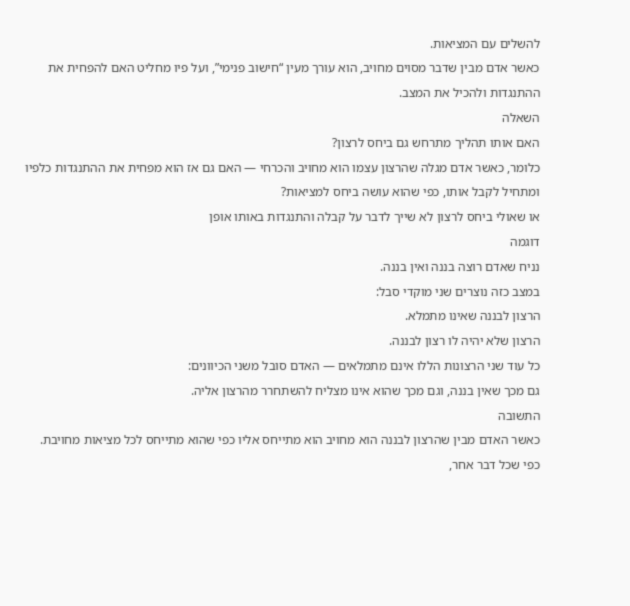להשלים עם המציאות.
כאשר אדם מבין שדבר מסוים מחויב, הוא עורך מעין “חישוב פנימי”, ועל פיו מחליט האם להפחית את ההתנגדות ולהכיל את המצב.
השאלה
האם אותו תהליך מתרחש גם ביחס לרצון?
כלומר, כאשר אדם מגלה שהרצון עצמו הוא מחויב והכרחי — האם גם אז הוא מפחית את ההתנגדות כלפיו ומתחיל לקבל אותו, כפי שהוא עושה ביחס למציאות?
או שאולי ביחס לרצון לא שייך לדבר על קבלה והתנגדות באותו אופן
דוגמה
נניח שאדם רוצה בננה ואין בננה.
במצב כזה נוצרים שני מוקדי סבל:
הרצון לבננה שאינו מתמלא.
הרצון שלא יהיה לו רצון לבננה.
כל עוד שני הרצונות הללו אינם מתמלאים — האדם סובל משני הכיוונים:
גם מכך שאין בננה, וגם מכך שהוא אינו מצליח להשתחרר מהרצון אליה.
התשובה
כאשר האדם מבין שהרצון לבננה הוא מחויב הוא מתייחס אליו כפי שהוא מתייחס לכל מציאות מחויבת.
כפי שכל דבר אחר,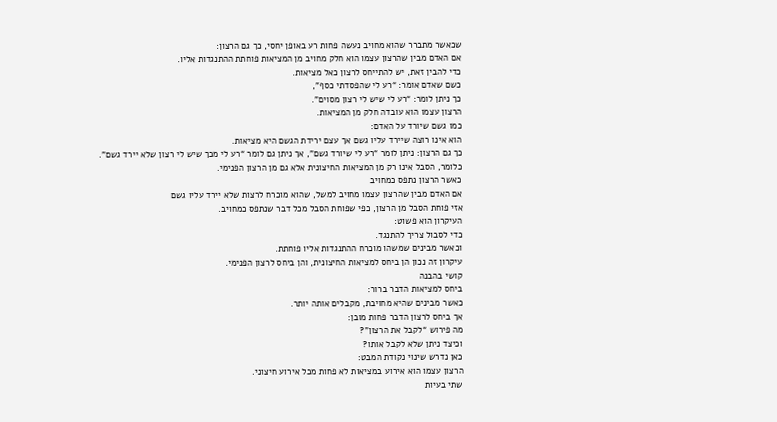שכאשר מתברר שהוא מחויב נעשה פחות רע באופן יחסי, כך גם הרצון:
אם האדם מבין שהרצון עצמו הוא חלק מחויב מן המציאות פוחתת ההתנגדות אליו.
כדי להבין זאת, יש להתייחס לרצון כאל מציאות.
כשם שאדם אומר: “רע לי שהפסדתי כסף”,
כך ניתן לומר: “רע לי שיש לי רצון מסוים”.
הרצון עצמו הוא עובדה חלק מן המציאות.
כמו גשם שיורד על האדם:
הוא אינו רוצה שיירד עליו גשם אך עצם ירידת הגשם היא מציאות.
כך גם הרצון: ניתן לומר “רע לי שיורד גשם”, אך ניתן גם לומר “רע לי מכך שיש לי רצון שלא יירד גשם”.
כלומר, הסבל אינו רק מן המציאות החיצונית אלא גם מן הרצון הפנימי.
כאשר הרצון נתפס כמחויב
אם האדם מבין שהרצון עצמו מחויב למשל, שהוא מוכרח לרצות שלא יירד עליו גשם
אזי פוחת הסבל מן הרצון, כפי שפוחת הסבל מכל דבר שנתפס כמחויב.
העיקרון הוא פשוט:
כדי לסבול צריך להתנגד.
וכאשר מבינים שמשהו מוכרח ההתנגדות אליו פוחתת.
עיקרון זה נכון הן ביחס למציאות החיצונית, והן ביחס לרצון הפנימי.
קושי בהבנה
ביחס למציאות הדבר ברור:
כאשר מבינים שהיא מחויבת, מקבלים אותה יותר.
אך ביחס לרצון הדבר פחות מובן:
מה פירוש “לקבל את הרצון”?
וכיצד ניתן שלא לקבל אותו?
כאן נדרש שינוי נקודת המבט:
הרצון עצמו הוא אירוע במציאות לא פחות מכל אירוע חיצוני.
שתי בעיות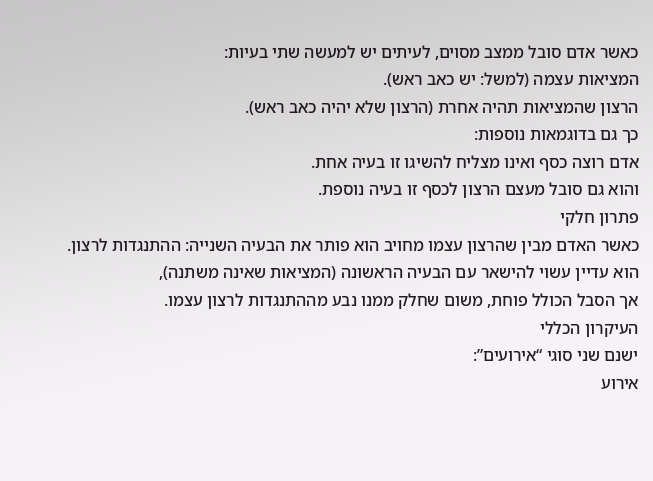כאשר אדם סובל ממצב מסוים, לעיתים יש למעשה שתי בעיות:
המציאות עצמה (למשל: יש כאב ראש).
הרצון שהמציאות תהיה אחרת (הרצון שלא יהיה כאב ראש).
כך גם בדוגמאות נוספות:
אדם רוצה כסף ואינו מצליח להשיגו זו בעיה אחת.
והוא גם סובל מעצם הרצון לכסף זו בעיה נוספת.
פתרון חלקי
כאשר האדם מבין שהרצון עצמו מחויב הוא פותר את הבעיה השנייה: ההתנגדות לרצון.
הוא עדיין עשוי להישאר עם הבעיה הראשונה (המציאות שאינה משתנה),
אך הסבל הכולל פוחת, משום שחלק ממנו נבע מההתנגדות לרצון עצמו.
העיקרון הכללי
ישנם שני סוגי “אירועים”:
אירוע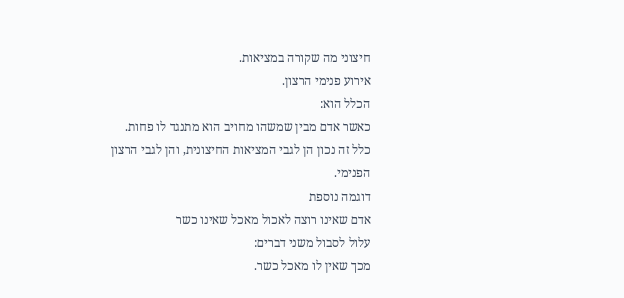חיצוני מה שקורה במציאות.
אירוע פנימי הרצון.
הכלל הוא:
כאשר אדם מבין שמשהו מחויב הוא מתנגד לו פחות.
כלל זה נכון הן לגבי המציאות החיצונית, והן לגבי הרצון הפנימי.
דוגמה נוספת
אדם שאינו רוצה לאכול מאכל שאינו כשר
עלול לסבול משני דברים:
מכך שאין לו מאכל כשר.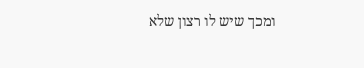ומכך שיש לו רצון שלא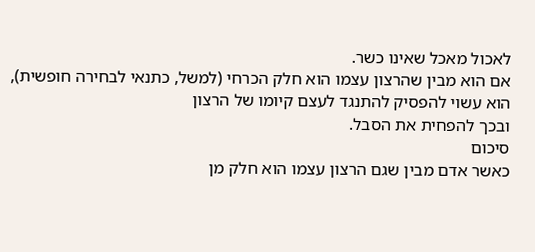לאכול מאכל שאינו כשר.
אם הוא מבין שהרצון עצמו הוא חלק הכרחי (למשל, כתנאי לבחירה חופשית),
הוא עשוי להפסיק להתנגד לעצם קיומו של הרצון
ובכך להפחית את הסבל.
סיכום
כאשר אדם מבין שגם הרצון עצמו הוא חלק מן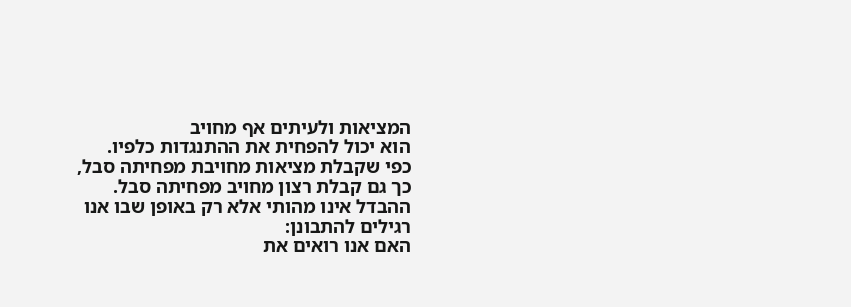המציאות ולעיתים אף מחויב
הוא יכול להפחית את ההתנגדות כלפיו.
כפי שקבלת מציאות מחויבת מפחיתה סבל,
כך גם קבלת רצון מחויב מפחיתה סבל.
ההבדל אינו מהותי אלא רק באופן שבו אנו רגילים להתבונן:
האם אנו רואים את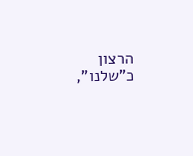הרצון כ”שלנו”,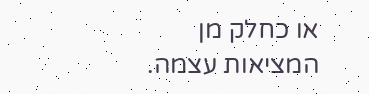או כחלק מן המציאות עצמה.